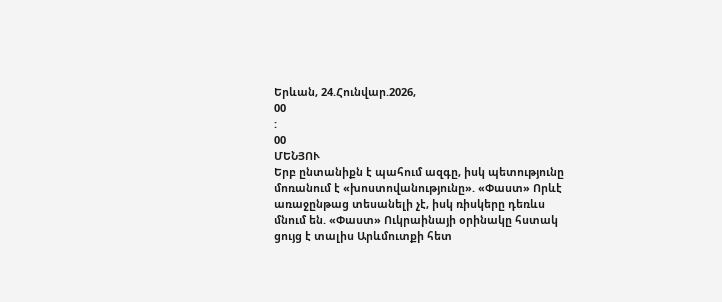Երևան, 24.Հունվար.2026,
00
:
00
ՄԵՆՅՈՒ
Երբ ընտանիքն է պահում ազգը, իսկ պետությունը մոռանում է «խոստովանությունը». «Փաստ» Որևէ առաջընթաց տեսանելի չէ, իսկ ռիսկերը դեռևս մնում են. «Փաստ» Ուկրաինայի օրինակը հստակ ցույց է տալիս Արևմուտքի հետ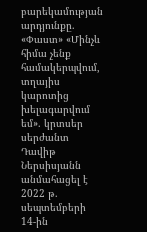բարեկամության արդյունքը. «Փաստ» «Մինչև հիմա չենք համակերպվում, տղայիս կարոտից խելագարվում եմ». կրտսեր սերժանտ Դավիթ Ներսիսյանն անմահացել է 2022 թ. սեպտեմբերի 14-ին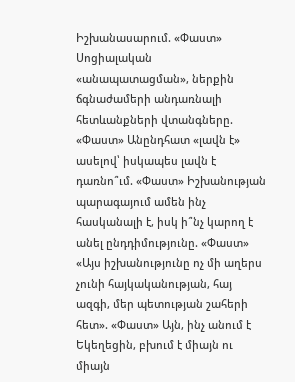Իշխանասարում. «Փաստ» Սոցիալական «անապատացման», ներքին ճգնաժամերի անդառնալի հետևանքների վտանգները. «Փաստ» Անընդհատ «լավն է» ասելով՝ իսկապես լավն է դառնո՞ւմ. «Փաստ» Իշխանության պարագայում ամեն ինչ հասկանալի է, իսկ ի՞նչ կարող է անել ընդդիմությունը. «Փաստ» «Այս իշխանությունը ոչ մի աղերս չունի հայկականության, հայ ազգի, մեր պետության շահերի հետ». «Փաստ» Այն, ինչ անում է Եկեղեցին, բխում է միայն ու միայն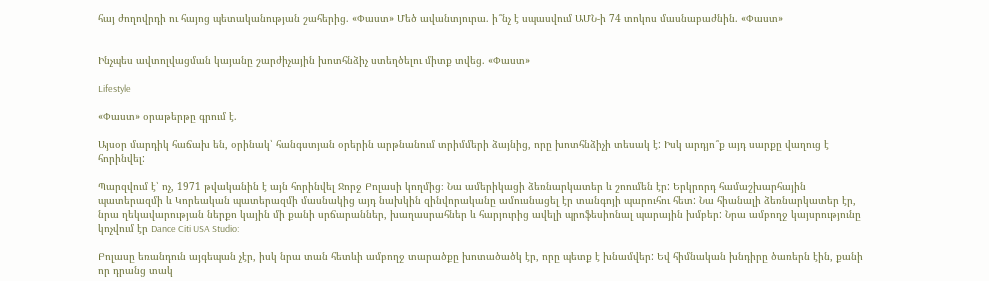հայ ժողովրդի ու հայոց պետականության շահերից. «Փաստ» Մեծ ավանտյուրա. ի՞նչ է սպասվում ԱՄՆ-ի 74 տոկոս մասնաբաժնին. «Փաստ»


Ինչպես ավտոլվացման կայանը շարժիչային խոտհնձիչ ստեղծելու միտք տվեց. «Փաստ»

Lifestyle

«Փաստ» օրաթերթը գրում է.

Այսօր մարդիկ հաճախ են, օրինակ՝ հանգստյան օրերին արթնանում տրիմմերի ձայնից, որը խոտհնձիչի տեսակ է: Իսկ արդյո՞ք այդ սարքը վաղուց է հորինվել:

Պարզվում է՝ ոչ, 1971 թվականին է այն հորինվել Ջորջ Բոլասի կողմից։ Նա ամերիկացի ձեռնարկատեր և շոումեն էր: Երկրորդ համաշխարհային պատերազմի և Կորեական պատերազմի մասնակից այդ նախկին զինվորականը ամուսնացել էր տանգոյի պարուհու հետ: Նա հիանալի ձեռնարկատեր էր, նրա ղեկավարության ներքո կային մի քանի սրճարաններ, խաղասրահներ և հարյուրից ավելի պրոֆեսիոնալ պարային խմբեր: Նրա ամբողջ կայսրությունը կոչվում էր Dance Citi USA Studio:

Բոլասը եռանդուն այգեպան չէր, իսկ նրա տան հետևի ամբողջ տարածքը խոտածածկ էր, որը պետք է խնամվեր: Եվ հիմնական խնդիրը ծառերն էին, քանի որ դրանց տակ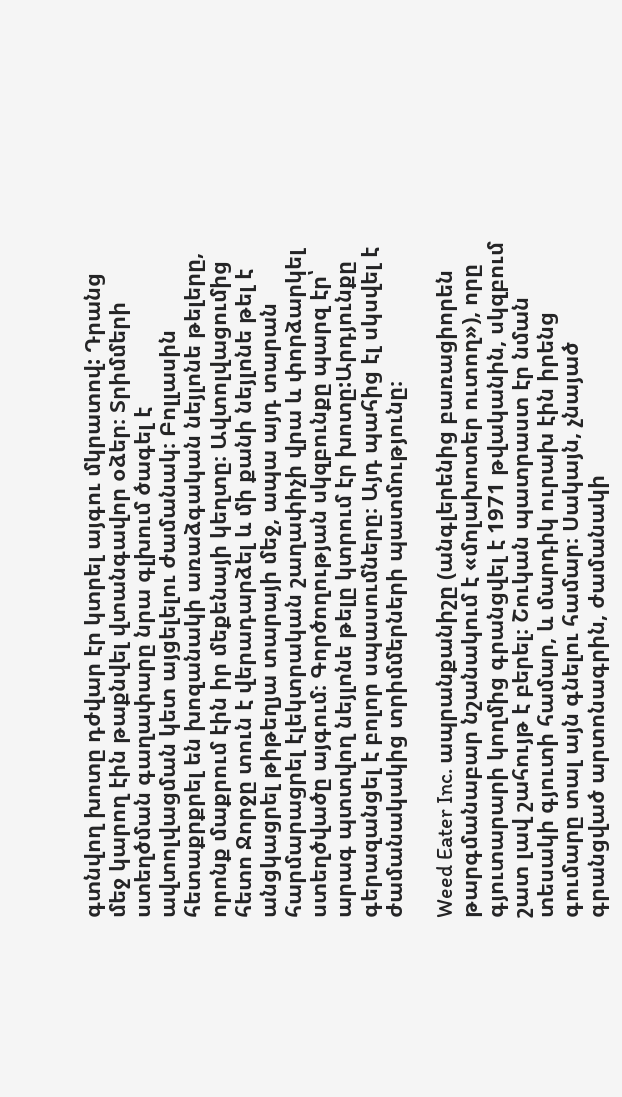գտնվող խոտը դժվար էր կտրել այգու մկրատով: Դրանց մեջ կարող էին թաքնվել վտանգավոր օձեր։ Տրիմմերի ստեղծման գաղափարը նրա գլխում ծագել է ավտոլվացման կետ այցելելու ժամանակ։ Բոլլասին հետաքրքրել են խոզանակի առաձգական նեյլոնե թելերը, որոնք մաքրում էին իր մեքենայի կեղտը։ Ավտոլվացումից հետո Ջորջը տուն է վերադարձել և մի քանի նեյլոնե թել է անցկացրել թիթեղյա տարայի մեջ, ապա այդ տարան հարմարացրել էլեկտրական շաղափիչի վրա և փորձարկել ստեղծվածը այգում։ Գործողության սկզբունքը պարզ էր՝ արագ պտտվող նեյլոնե թելը կտրում էր խոտը:Արդյունքը գերազանցել է բոլոր սպասումները։ Այդ պահից էլ սկսվել է ժամանակակից տրիմմերների պատմությունը։

Weed Eater Inc. ապրանքանիշը (անգլերենից բառացիորեն թարգմանաբար նշանակում է «մոլախոտեր ուտող»), որը գյուտարարի կողմից գրանցվել է 1971 թվականին, սկզբում շատ լավ շահույթ է բերել։ Շուկան պատրաստ էր նման տեսակի գյուտի համար, և մարդիկ ուրախ էին իրենց գումարը տալ այն գնելու համար։ Սակայն, չնայած գրանցված արտոնագրին, ժամանակի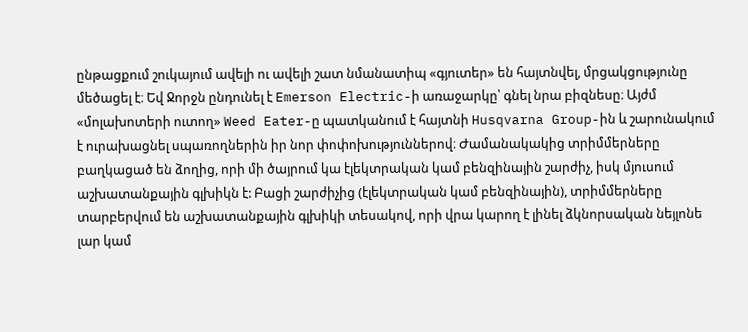ընթացքում շուկայում ավելի ու ավելի շատ նմանատիպ «գյուտեր» են հայտնվել, մրցակցությունը մեծացել է։ Եվ Ջորջն ընդունել է Emerson Electric-ի առաջարկը՝ գնել նրա բիզնեսը։ Այժմ «մոլախոտերի ուտող» Weed Eater-ը պատկանում է հայտնի Husqvarna Group-ին և շարունակում է ուրախացնել սպառողներին իր նոր փոփոխություններով։ Ժամանակակից տրիմմերները բաղկացած են ձողից, որի մի ծայրում կա էլեկտրական կամ բենզինային շարժիչ, իսկ մյուսում աշխատանքային գլխիկն է: Բացի շարժիչից (էլեկտրական կամ բենզինային), տրիմմերները տարբերվում են աշխատանքային գլխիկի տեսակով, որի վրա կարող է լինել ձկնորսական նեյլոնե լար կամ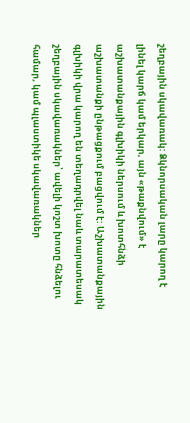շեղբային սկավառակ: Ձկնորսական լարը կարող է լինել կարճ կամ երկար, այն «թաքնվում» է աշխատանքային գլխիկի ներսում և խոտհնձի աշխատանքի ընթացքում բացվում է: Աշխատանքային գլխիկի վրա կարող են տեղադրվել նաև տարատեսակ շեղբային սկավառակներ՝ ավելի կոշտ խոտը հնձելու համար, կամ պլաստիկե սկավառակներ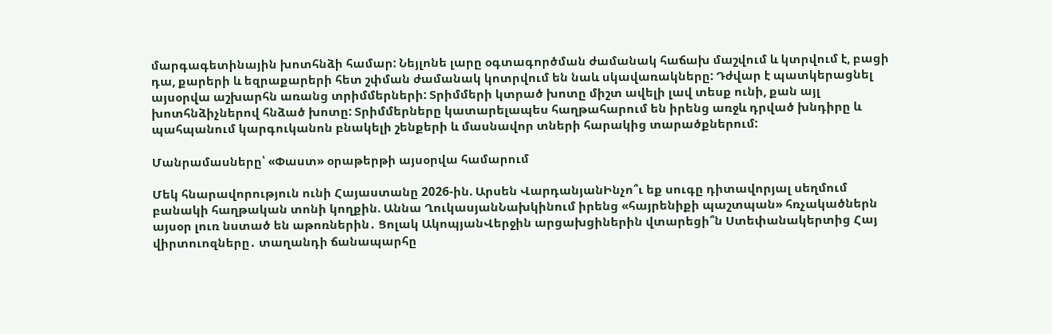մարգագետինային խոտհնձի համար: Նեյլոնե լարը օգտագործման ժամանակ հաճախ մաշվում և կտրվում է, բացի դա, քարերի և եզրաքարերի հետ շփման ժամանակ կոտրվում են նաև սկավառակները: Դժվար է պատկերացնել այսօրվա աշխարհն առանց տրիմմերների: Տրիմմերի կտրած խոտը միշտ ավելի լավ տեսք ունի, քան այլ խոտհնձիչներով հնձած խոտը: Տրիմմերները կատարելապես հաղթահարում են իրենց առջև դրված խնդիրը և պահպանում կարգուկանոն բնակելի շենքերի և մասնավոր տների հարակից տարածքներում:

Մանրամասները՝ «Փաստ» օրաթերթի այսօրվա համարում

Մեկ հնարավորություն ունի Հայաստանը 2026-ին. Արսեն ՎարդանյանԻնչո՞ւ եք սուգը դիտավորյալ սեղմում բանակի հաղթական տոնի կողքին. Աննա ՂուկասյանՆախկինում իրենց «հայրենիքի պաշտպան» հռչակածներն այսօր լուռ նստած են աթոռներին․ Ցոլակ ԱկոպյանՎերջին արցախցիներին վտարեցի՞ն Ստեփանակերտից Հայ վիրտուոզները․ տաղանդի ճանապարհը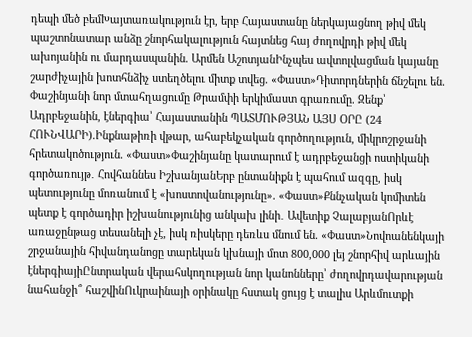դեպի մեծ բեմԽայտառակություն էր, երբ Հայաստանը ներկայացնող թիվ մեկ պաշտոնատար անձը շնորհակալություն հայտնեց հայ ժողովրդի թիվ մեկ ախոյանին ու մարդասպանին. Արմեն ԱշոտյանԻնչպես ավտոլվացման կայանը շարժիչային խոտհնձիչ ստեղծելու միտք տվեց. «Փաստ»Դիտորդներին ճնշելու են. Փաշինյանի նոր մտահղացումը Թրամփի երկիմաստ գրառումը. Զենք՝ Ադրբեջանին, էներգիա՝ Հայաստանին ՊԱՏՄՈՒԹՅԱՆ ԱՅՍ ՕՐԸ (24 ՀՈՒՆՎԱՐԻ).Ինքնաթիռի վթար, ահաբեկչական գործողություն, միկրոշրջանի հրետակոծություն. «Փաստ»Փաշինյանը կատարում է ադրբեջանցի ոստիկանի գործառույթ․ Հովհաննես ԻշխանյանԵրբ ընտանիքն է պահում ազգը, իսկ պետությունը մոռանում է «խոստովանությունը». «Փաստ»Քննչական կոմիտեն պետք է գործադիր իշխանությունից անկախ լինի․ Ավետիք ՉալաբյանՈրևէ առաջընթաց տեսանելի չէ, իսկ ռիսկերը դեռևս մնում են. «Փաստ»Նովոանենկայի շրջանային հիվանդանոցը տարեկան կխնայի մոտ 800,000 լեյ շնորհիվ արևային էներգիայիԸնտրական վերահսկողության նոր կանոնները՝ ժողովրդավարության նահանջի՞ հաշվինՈւկրաինայի օրինակը հստակ ցույց է տալիս Արևմուտքի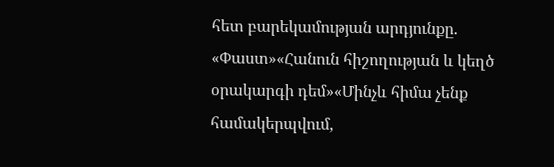հետ բարեկամության արդյունքը. «Փաստ»«Հանուն հիշողության և կեղծ օրակարգի դեմ»«Մինչև հիմա չենք համակերպվում,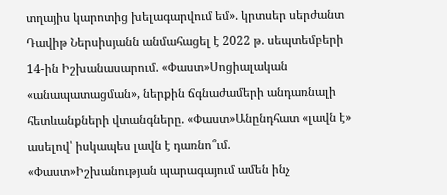տղայիս կարոտից խելագարվում եմ». կրտսեր սերժանտ Դավիթ Ներսիսյանն անմահացել է 2022 թ. սեպտեմբերի 14-ին Իշխանասարում. «Փաստ»Սոցիալական «անապատացման», ներքին ճգնաժամերի անդառնալի հետևանքների վտանգները. «Փաստ»Անընդհատ «լավն է» ասելով՝ իսկապես լավն է դառնո՞ւմ. «Փաստ»Իշխանության պարագայում ամեն ինչ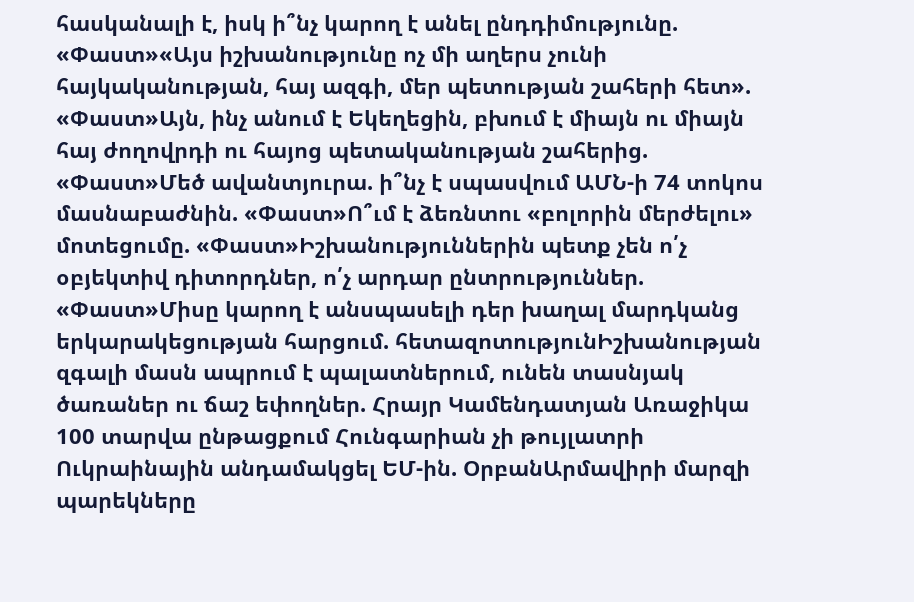հասկանալի է, իսկ ի՞նչ կարող է անել ընդդիմությունը. «Փաստ»«Այս իշխանությունը ոչ մի աղերս չունի հայկականության, հայ ազգի, մեր պետության շահերի հետ». «Փաստ»Այն, ինչ անում է Եկեղեցին, բխում է միայն ու միայն հայ ժողովրդի ու հայոց պետականության շահերից. «Փաստ»Մեծ ավանտյուրա. ի՞նչ է սպասվում ԱՄՆ-ի 74 տոկոս մասնաբաժնին. «Փաստ»Ո՞ւմ է ձեռնտու «բոլորին մերժելու» մոտեցումը. «Փաստ»Իշխանություններին պետք չեն ո՛չ օբյեկտիվ դիտորդներ, ո՛չ արդար ընտրություններ. «Փաստ»Միսը կարող է անսպասելի դեր խաղալ մարդկանց երկարակեցության հարցում. հետազոտությունԻշխանության զգալի մասն ապրում է պալատներում, ունեն տասնյակ ծառաներ ու ճաշ եփողներ. Հրայր Կամենդատյան Առաջիկա 100 տարվա ընթացքում Հունգարիան չի թույլատրի Ուկրաինային անդամակցել ԵՄ-ին. ՕրբանԱրմավիրի մարզի պարեկները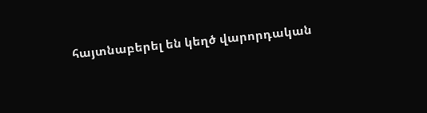հայտնաբերել են կեղծ վարորդական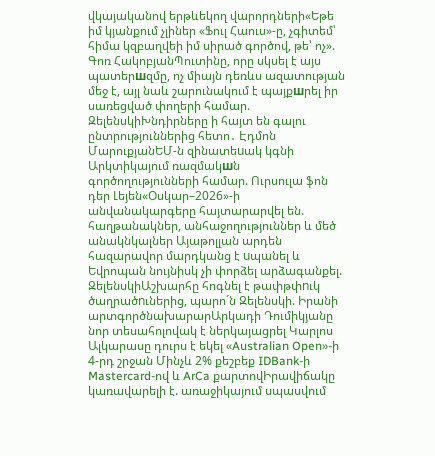վկայականով երթևեկող վարորդների«Եթե իմ կյանքում չլիներ «Ֆուլ Հաուս»-ը, չգիտեմ՝ հիմա կզբաղվեի իմ սիրած գործով, թե՝ ոչ». Գոռ ՀակոբյանՊուտինը, որը սկսել է այս պատերшզմը, ոչ միայն դեռևս ազատության մեջ է, այլ նաև շարունակում է պայքшրել իր սառեցված փողերի համար. ԶելենսկիԽնդիրները ի հայտ են գալու ընտրություններից հետո․ Էդմոն ՄարուքյանԵՄ-ն զինատեuակ կգնի Արկտիկայում ռազմակшն գործողությունների համար. Ուրսուլա ֆոն դեր Լեյեն«Օսկար–2026»-ի անվանակարգերը հայտարարվել են. հաղթանակներ, անհաջողություններ և մեծ անակնկալներ Այաթոլլան արդեն հազարավոր մարդկանց է uպանել և Եվրոպան նույնիսկ չի փորձել արձագանքել. ԶելենսկիԱշխարհը հոգնել է թափթփnւկ ծաղրածnւներից, պարո´ն Զելենսկի. Իրանի արտգործնախարարԱրկադի Դումիկյանը նոր տեսահոլովակ է ներկայացրել Կարլոս Ալկարասը դուրս է եկել «Australian Open»-ի 4-րդ շրջան Մինչև 2% քեշբեք IDBank-ի Mastercard-ով և ArCa քարտովԻրավիճակը կառավարելի է. առաջիկայում սպասվում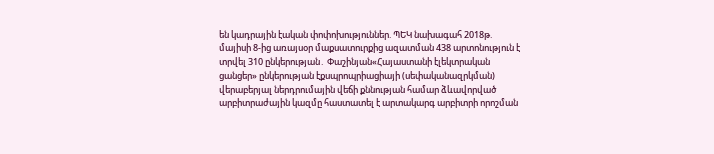են կադրային էական փոփոխություններ. ՊԵԿ նախագահ 2018թ. մայիսի 8-ից առայսօր մաքսատուրքից ազատման 438 արտոնություն է տրվել 310 ընկերության․ Փաշինյան«Հայաստանի էլեկտրական ցանցեր» ընկերության էքսպրոպրիացիայի (սեփականազրկման) վերաբերյալ ներդրումային վեճի քննության համար ձևավորված արբիտրաժային կազմը հաստատել է արտակարգ արբիտրի որոշման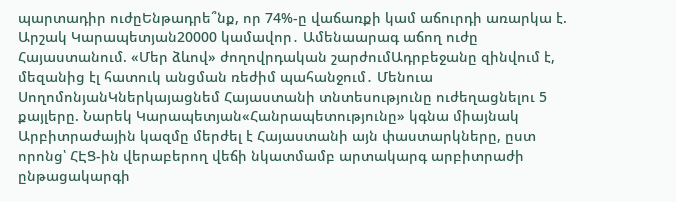պարտադիր ուժըԵնթադրե՞նք, որ 74%-ը վաճառքի կամ աճուրդի առարկա է. Արշակ Կարապետյան20000 կամավոր․ Ամենաարագ աճող ուժը Հայաստանում. «Մեր ձևով» ժողովրդական շարժումԱդրբեջանը զինվում է, մեզանից էլ հատուկ անցման ռեժիմ պահանջում․ Մենուա ՍողոմոնյանԿներկայացնեմ Հայաստանի տնտեսությունը ուժեղացնելու 5 քայլերը. Նարեկ Կարապետյան«Հանրապետությունը» կգնա միայնակ Արբիտրաժային կազմը մերժել է Հայաստանի այն փաստարկները, ըստ որոնց՝ ՀԷՑ-ին վերաբերող վեճի նկատմամբ արտակարգ արբիտրաժի ընթացակարգի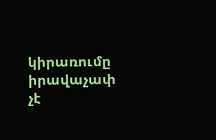կիրառումը իրավաչափ չէ